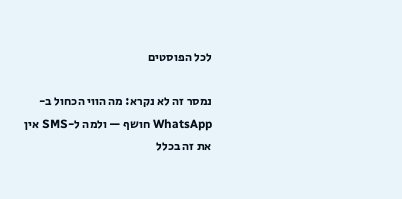לכל הפוסטים

נמסר זה לא נקרא: מה הווי הכחול ב-WhatsApp חושף — ולמה ל-SMS אין את זה בכלל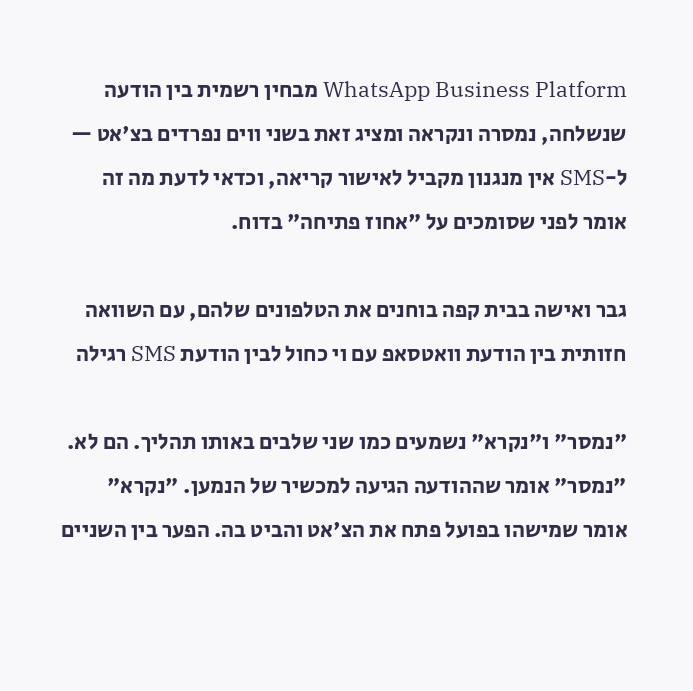WhatsApp Business Platform מבחין רשמית בין הודעה שנשלחה, נמסרה ונקראה ומציג זאת בשני ווים נפרדים בצ'אט — ל-SMS אין מנגנון מקביל לאישור קריאה, וכדאי לדעת מה זה אומר לפני שסומכים על "אחוז פתיחה" בדוח.

גבר ואישה בבית קפה בוחנים את הטלפונים שלהם, עם השוואה חזותית בין הודעת וואטסאפ עם וי כחול לבין הודעת SMS רגילה

"נמסר" ו"נקרא" נשמעים כמו שני שלבים באותו תהליך. הם לא. "נמסר" אומר שההודעה הגיעה למכשיר של הנמען. "נקרא" אומר שמישהו בפועל פתח את הצ'אט והביט בה. הפער בין השניים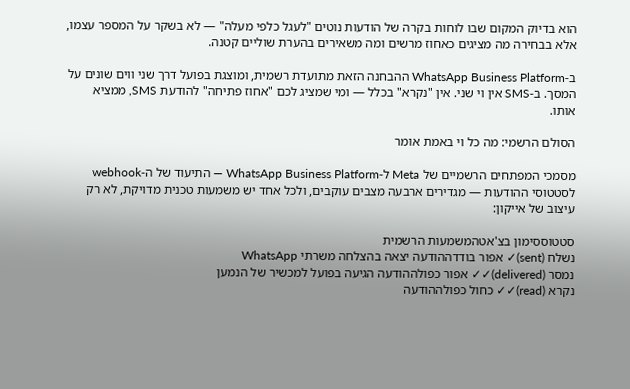הוא בדיוק המקום שבו לוחות בקרה של הודעות נוטים "לעגל כלפי מעלה" — לא בשקר על המספר עצמו, אלא בבחירה מה מציגים כאחוז מרשים ומה משאירים בהערת שוליים קטנה.

ב-WhatsApp Business Platform ההבחנה הזאת מתועדת רשמית, ומוצגת בפועל דרך שני ווים שונים על המסך. ב-SMS אין וי שני. אין "נקרא" בכלל — ומי שמציג לכם "אחוז פתיחה" להודעת SMS, ממציא אותו.

הסולם הרשמי: מה כל וי באמת אומר

מסמכי המפתחים הרשמיים של Meta ל-WhatsApp Business Platform — התיעוד של ה-webhook לסטטוסי ההודעות — מגדירים ארבעה מצבים עוקבים, ולכל אחד יש משמעות טכנית מדויקת, לא רק עיצוב של אייקון:

סטטוססימון בצ'אטהמשמעות הרשמית
נשלח (sent)✓ אפור בודדההודעה יצאה בהצלחה משרתי WhatsApp
נמסר (delivered)✓✓ אפור כפולההודעה הגיעה בפועל למכשיר של הנמען
נקרא (read)✓✓ כחול כפולההודעה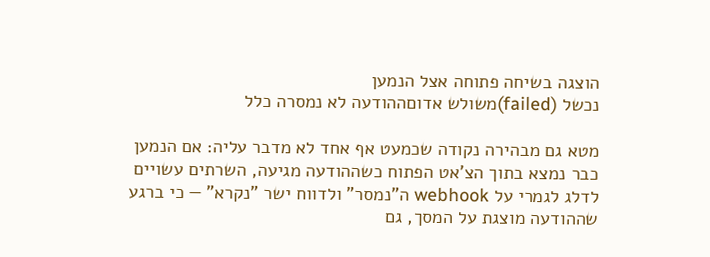הוצגה בשיחה פתוחה אצל הנמען
נכשל (failed)משולש אדוםההודעה לא נמסרה כלל

מטא גם מבהירה נקודה שכמעט אף אחד לא מדבר עליה: אם הנמען כבר נמצא בתוך הצ'אט הפתוח כשההודעה מגיעה, השרתים עשויים לדלג לגמרי על webhook ה"נמסר" ולדווח ישר "נקרא" — כי ברגע שההודעה מוצגת על המסך, גם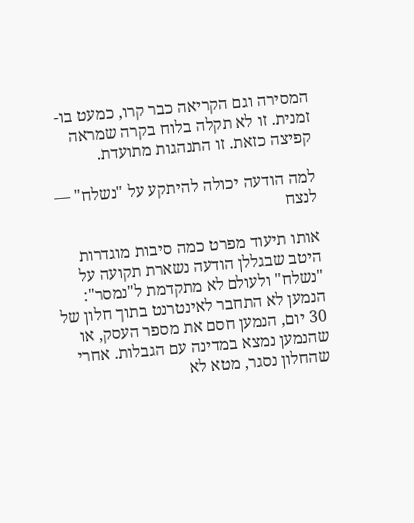המסירה וגם הקריאה כבר קרו, כמעט בו-זמנית. זו לא תקלה בלוח בקרה שמראה קפיצה כזאת. זו התנהגות מתועדת.

למה הודעה יכולה להיתקע על "נשלח" — לנצח

אותו תיעוד מפרט כמה סיבות מוגדרות היטב שבגללן הודעה נשארת תקועה על "נשלח" ולעולם לא מתקדמת ל"נמסר": הנמען לא התחבר לאינטרנט בתוך חלון של 30 יום, הנמען חסם את מספר העסק, או שהנמען נמצא במדינה עם הגבלות. אחרי שהחלון נסגר, מטא לא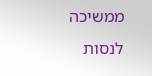ממשיכה לנסות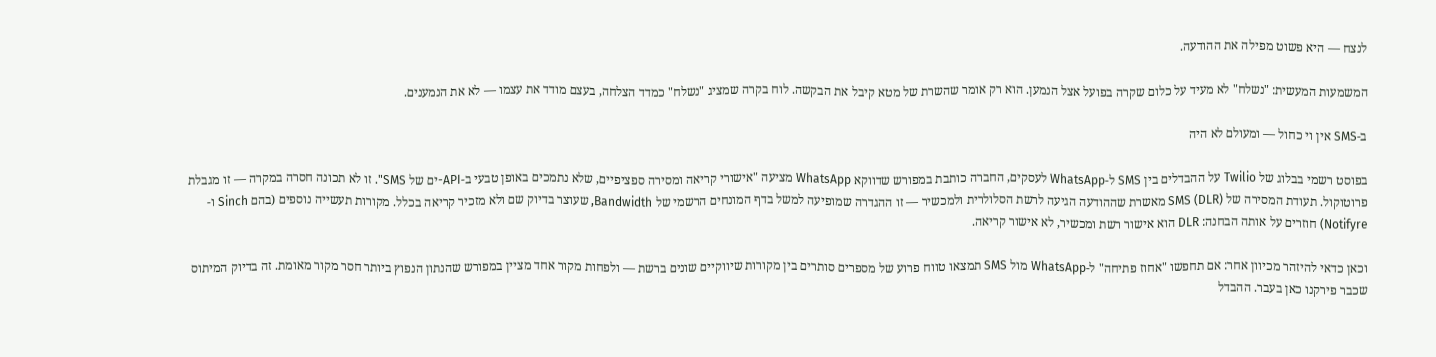לנצח — היא פשוט מפילה את ההודעה.

המשמעות המעשית: "נשלח" לא מעיד על כלום שקרה בפועל אצל הנמען. הוא רק אומר שהשרת של מטא קיבל את הבקשה. לוח בקרה שמציג "נשלח" כמדד הצלחה, בעצם מודד את עצמו — לא את הנמענים.

ב-SMS אין וי כחול — ומעולם לא היה

בפוסט רשמי בבלוג של Twilio על ההבדלים בין SMS ל-WhatsApp לעסקים, החברה כותבת במפורש שדווקא WhatsApp מציעה "אישורי קריאה ומסירה ספציפיים, שלא נתמכים באופן טבעי ב-API-ים של SMS". זו לא תכונה חסרה במקרה — זו מגבלת פרוטוקול. תעודת המסירה של SMS (DLR) מאשרת שההודעה הגיעה לרשת הסלולרית ולמכשיר — זו ההגדרה שמופיעה למשל בדף המונחים הרשמי של Bandwidth, שעוצר בדיוק שם ולא מזכיר קריאה בכלל. מקורות תעשייה נוספים (בהם Sinch ו-Notifyre) חוזרים על אותה הבחנה: DLR הוא אישור רשת ומכשיר, לא אישור קריאה.

וכאן כדאי להיזהר מכיוון אחר: אם תחפשו "אחוז פתיחה" ל-WhatsApp מול SMS תמצאו טווח פרוע של מספרים סותרים בין מקורות שיווקיים שונים ברשת — ולפחות מקור אחד מציין במפורש שהנתון הנפוץ ביותר חסר מקור מאומת. זה בדיוק המיתוס שכבר פירקנו כאן בעבר. ההבדל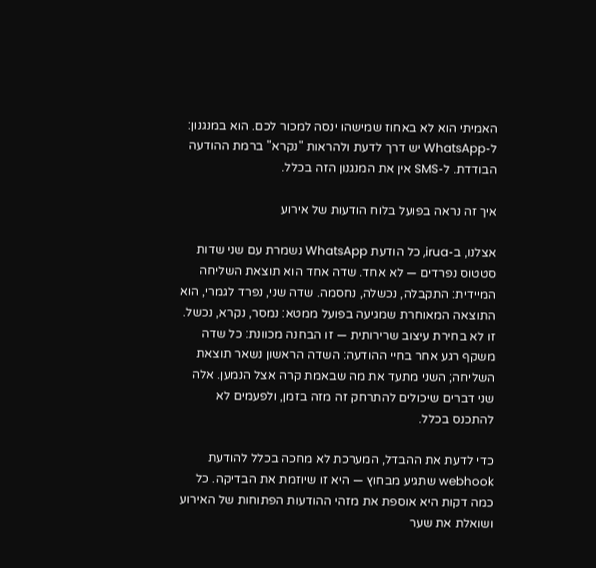האמיתי הוא לא באחוז שמישהו ינסה למכור לכם. הוא במנגנון: ל-WhatsApp יש דרך לדעת ולהראות "נקרא" ברמת ההודעה הבודדת. ל-SMS אין את המנגנון הזה בכלל.

איך זה נראה בפועל בלוח הודעות של אירוע

אצלנו, ב-irua, כל הודעת WhatsApp נשמרת עם שני שדות סטטוס נפרדים — לא אחד. שדה אחד הוא תוצאת השליחה המיידית: התקבלה, נכשלה, נחסמה. שדה שני, נפרד לגמרי, הוא התוצאה המאוחרת שמגיעה בפועל ממטא: נמסר, נקרא, נכשל. זו לא בחירת עיצוב שרירותית — זו הבחנה מכוונת: כל שדה משקף רגע אחר בחיי ההודעה: השדה הראשון נשאר תוצאת השליחה; השני מתעד את מה שבאמת קרה אצל הנמען. אלה שני דברים שיכולים להתרחק זה מזה בזמן, ולפעמים לא להתכנס בכלל.

כדי לדעת את ההבדל, המערכת לא מחכה בכלל להודעת webhook שתגיע מבחוץ — היא זו שיוזמת את הבדיקה. כל כמה דקות היא אוספת את מזהי ההודעות הפתוחות של האירוע ושואלת את שער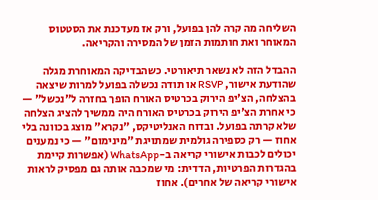השליחה מה קרה להן בפועל, ורק אז מעדכנת את הסטטוס המאוחר ואת חותמות הזמן של המסירה והקריאה.

ההבדל הזה לא נשאר תיאורטי. כשהבדיקה המאוחרת מגלה שהודעת אישור, RSVP או תודה נכשלה בפועל למרות שיצאה בהצלחה, הצ'יפ הירוק בכרטיס האורח הופך בחזרה ל"נכשל" — כי אחרת הצ'יפ הירוק בכרטיס האורח היה ממשיך להציג הצלחה שלא קרתה בפועל. ובדוח האנליטיקס, "נקרא" מוצג בכוונה בלי אחוז — רק כספירה גולמית שמתויגת "מינימום" — כי נמענים יכולים לכבות אישורי קריאה ב-WhatsApp (אפשרות קיימת בהגדרות הפרטיות, הדדית: מי שמכבה אותה גם מפסיק לראות אישורי קריאה של אחרים). אחוז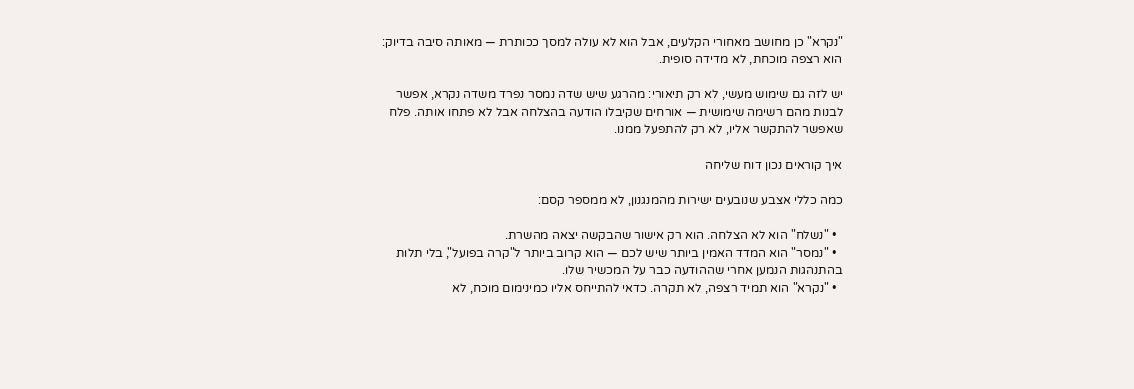"נקרא" כן מחושב מאחורי הקלעים, אבל הוא לא עולה למסך ככותרת — מאותה סיבה בדיוק: הוא רצפה מוכחת, לא מדידה סופית.

יש לזה גם שימוש מעשי, לא רק תיאורי: מהרגע שיש שדה נמסר נפרד משדה נקרא, אפשר לבנות מהם רשימה שימושית — אורחים שקיבלו הודעה בהצלחה אבל לא פתחו אותה. פלח שאפשר להתקשר אליו, לא רק להתפעל ממנו.

איך קוראים נכון דוח שליחה

כמה כללי אצבע שנובעים ישירות מהמנגנון, לא ממספר קסם:

  • "נשלח" הוא לא הצלחה. הוא רק אישור שהבקשה יצאה מהשרת.
  • "נמסר" הוא המדד האמין ביותר שיש לכם — הוא קרוב ביותר ל"קרה בפועל", בלי תלות בהתנהגות הנמען אחרי שההודעה כבר על המכשיר שלו.
  • "נקרא" הוא תמיד רצפה, לא תקרה. כדאי להתייחס אליו כמינימום מוכח, לא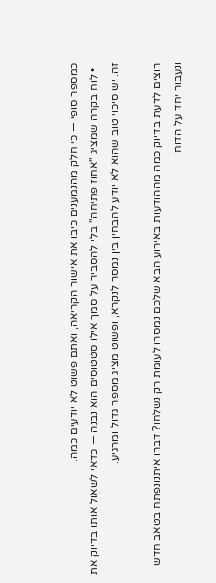כמספר סופי — כי חלק מהנמענים כיבו את אישור הקריאה, ואתם פשוט לא יודעים כמה.
  • לוח בקרה שמציג "אחוז פתיחה" בלי להסביר על סמך אילו סטטוסים הוא נבנה — כדאי לשאול אותו בדיוק את זה. יש סיכוי טוב שהוא לא יודע להבחין בין נמסר לנקרא, ופשוט מציג מספר גדול ומרגיע.

רוצים לדעת בדיוק כמה מההודעות באירוע הבא שלכם נמסרו לעומת רק נשלחו? דברו איתנונפתח בטאב חדש ונעבור יחד על הדוח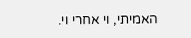האמיתי, וי אחרי וי.